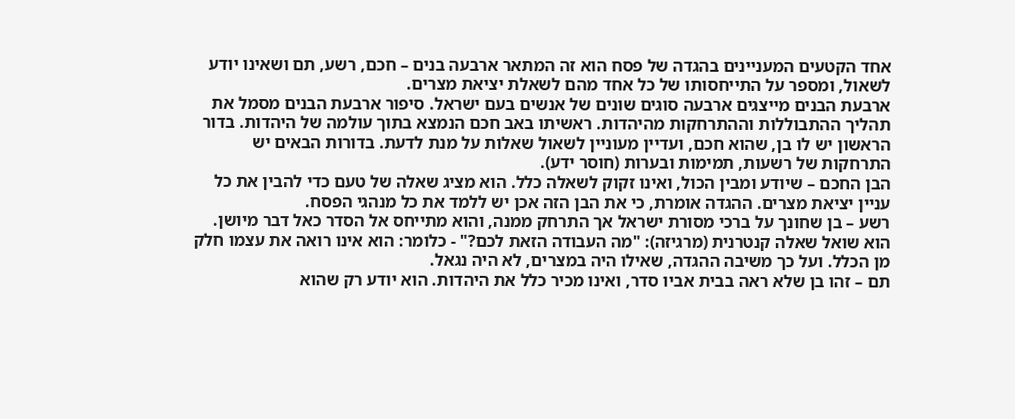אחד הקטעים המעניינים בהגדה של פסח הוא זה המתאר ארבעה בנים – חכם, רשע, תם ושאינו יודע לשאול, ומספר על התייחסותו של כל אחד מהם לשאלת יציאת מצרים.
ארבעת הבנים מייצגים ארבעה סוגים שונים של אנשים בעם ישראל. סיפור ארבעת הבנים מסמל את תהליך ההתבוללות וההתרחקות מהיהדות. ראשיתו באב חכם הנמצא בתוך עולמה של היהדות. בדור הראשון יש לו בן, שהוא חכם, ועדיין מעוניין לשאול שאלות על מנת לדעת. בדורות הבאים יש התרחקות של רשעות, תמימות ובערות (חוסר ידע).
הבן החכם – שיודע ומבין הכול, ואינו זקוק לשאלה כלל. הוא מציג שאלה של טעם כדי להבין את כל עניין יציאת מצרים. ההגדה אומרת, כי את הבן הזה אכן יש ללמד את כל מנהגי הפסח.
רשע – בן שחונך על ברכי מסורת ישראל אך התרחק ממנה, והוא מתייחס אל הסדר כאל דבר מיושן. הוא שואל שאלה קנטרנית (מרגיזה): "מה העבודה הזאת לכם?" - כלומר: הוא אינו רואה את עצמו חלק מן הכלל. ועל כך משיבה ההגדה, שאילו היה במצרים, לא היה נגאל.
תם – זהו בן שלא ראה בבית אביו סדר, ואינו מכיר כלל את היהדות. הוא יודע רק שהוא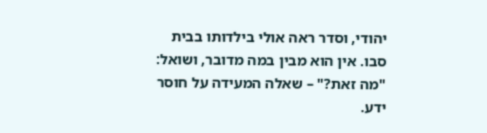יהודי, וסדר ראה אולי בילדותו בבית סבו. אין הוא מבין במה מדובר, ושואל: "מה זאת?" – שאלה המעידה על חוסר ידע.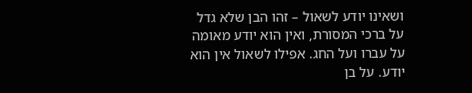ושאינו יודע לשאול – זהו הבן שלא גדל על ברכי המסורת, ואין הוא יודע מאומה על עברו ועל החג. אפילו לשאול אין הוא יודע. על בן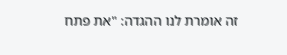זה אומרת לנו ההגדה: "את פתח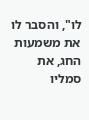לו", והסבר לו את משמעות החג, את סמליו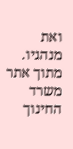ואת מנהגיו.
מתוך אתר משרד החינוך